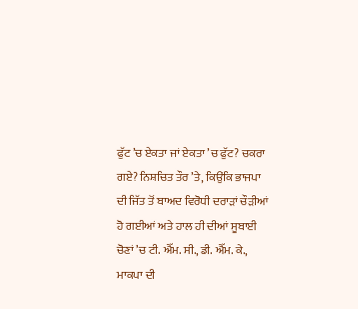ਫੁੱਟ ’ਚ ਏਕਤਾ ਜਾਂ ਏਕਤਾ ’ਚ ਫੁੱਟ? ਚਕਰਾ ਗਏ? ਨਿਸ਼ਚਿਤ ਤੌਰ ’ਤੇ, ਕਿਉਂਕਿ ਭਾਜਪਾ ਦੀ ਜਿੱਤ ਤੋਂ ਬਾਅਦ ਵਿਰੋਧੀ ਦਰਾੜਾਂ ਚੌੜੀਆਂ ਹੋ ਗਈਆਂ ਅਤੇ ਹਾਲ ਹੀ ਦੀਆਂ ਸੂਬਾਈ ਚੋਣਾਂ ’ਚ ਟੀ. ਐੱਮ. ਸੀ., ਡੀ. ਐੱਮ. ਕੇ., ਮਾਕਪਾ ਦੀ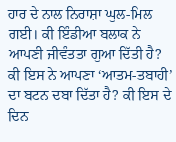ਹਾਰ ਦੇ ਨਾਲ ਨਿਰਾਸ਼ਾ ਘੁਲ-ਮਿਲ ਗਈ। ਕੀ ਇੰਡੀਆ ਬਲਾਕ ਨੇ ਆਪਣੀ ਜੀਵੰਤਤਾ ਗੁਆ ਦਿੱਤੀ ਹੈ? ਕੀ ਇਸ ਨੇ ਆਪਣਾ ‘ਆਤਮ-ਤਬਾਹੀ’ ਦਾ ਬਟਨ ਦਬਾ ਦਿੱਤਾ ਹੈ? ਕੀ ਇਸ ਦੇ ਦਿਨ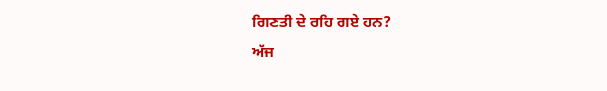ਗਿਣਤੀ ਦੇ ਰਹਿ ਗਏ ਹਨ?
ਅੱਜ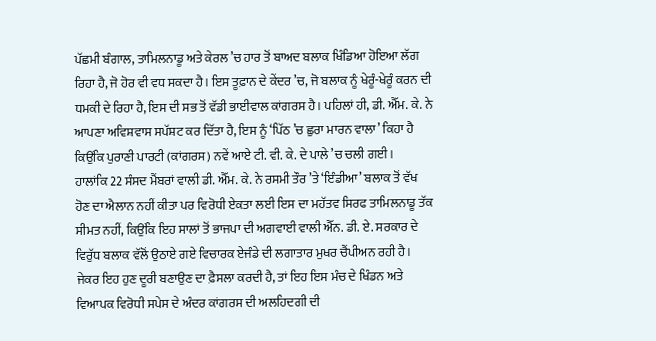ਪੱਛਮੀ ਬੰਗਾਲ, ਤਾਮਿਲਨਾਡੂ ਅਤੇ ਕੇਰਲ ’ਚ ਹਾਰ ਤੋਂ ਬਾਅਦ ਬਲਾਕ ਖਿੰਡਿਆ ਹੋਇਆ ਲੱਗ ਰਿਹਾ ਹੈ, ਜੋ ਹੋਰ ਵੀ ਵਧ ਸਕਦਾ ਹੈ। ਇਸ ਤੂਫ਼ਾਨ ਦੇ ਕੇਂਦਰ ’ਚ, ਜੋ ਬਲਾਕ ਨੂੰ ਖੇਰੂੰ-ਖੇਰੂੰ ਕਰਨ ਦੀ ਧਮਕੀ ਦੇ ਰਿਹਾ ਹੈ, ਇਸ ਦੀ ਸਭ ਤੋਂ ਵੱਡੀ ਭਾਈਵਾਲ ਕਾਂਗਰਸ ਹੈ। ਪਹਿਲਾਂ ਹੀ, ਡੀ. ਐੱਮ. ਕੇ. ਨੇ ਆਪਣਾ ਅਵਿਸ਼ਵਾਸ ਸਪੱਸ਼ਟ ਕਰ ਦਿੱਤਾ ਹੈ, ਇਸ ਨੂੰ ‘ਪਿੱਠ ’ਚ ਛੁਰਾ ਮਾਰਨ ਵਾਲਾ’ ਕਿਹਾ ਹੈ ਕਿਉਂਕਿ ਪੁਰਾਣੀ ਪਾਰਟੀ (ਕਾਂਗਰਸ) ਨਵੇਂ ਆਏ ਟੀ. ਵੀ. ਕੇ. ਦੇ ਪਾਲੇ ’ਚ ਚਲੀ ਗਈ।
ਹਾਲਾਂਕਿ 22 ਸੰਸਦ ਮੈਂਬਰਾਂ ਵਾਲੀ ਡੀ. ਐੱਮ. ਕੇ. ਨੇ ਰਸਮੀ ਤੌਰ ’ਤੇ ‘ਇੰਡੀਆ’ ਬਲਾਕ ਤੋਂ ਵੱਖ ਹੋਣ ਦਾ ਐਲਾਨ ਨਹੀਂ ਕੀਤਾ ਪਰ ਵਿਰੋਧੀ ਏਕਤਾ ਲਈ ਇਸ ਦਾ ਮਹੱਤਵ ਸਿਰਫ ਤਾਮਿਲਨਾਡੂ ਤੱਕ ਸੀਮਤ ਨਹੀਂ, ਕਿਉਂਕਿ ਇਹ ਸਾਲਾਂ ਤੋਂ ਭਾਜਪਾ ਦੀ ਅਗਵਾਈ ਵਾਲੀ ਐੱਨ. ਡੀ. ਏ. ਸਰਕਾਰ ਦੇ ਵਿਰੁੱਧ ਬਲਾਕ ਵੱਲੋਂ ਉਠਾਏ ਗਏ ਵਿਚਾਰਕ ਏਜੰਡੇ ਦੀ ਲਗਾਤਾਰ ਮੁਖਰ ਚੈਂਪੀਅਨ ਰਹੀ ਹੈ। ਜੇਕਰ ਇਹ ਹੁਣ ਦੂਰੀ ਬਣਾਉਣ ਦਾ ਫ਼ੈਸਲਾ ਕਰਦੀ ਹੈ, ਤਾਂ ਇਹ ਇਸ ਮੰਚ ਦੇ ਖਿੰਡਨ ਅਤੇ ਵਿਆਪਕ ਵਿਰੋਧੀ ਸਪੇਸ ਦੇ ਅੰਦਰ ਕਾਂਗਰਸ ਦੀ ਅਲਹਿਦਗੀ ਦੀ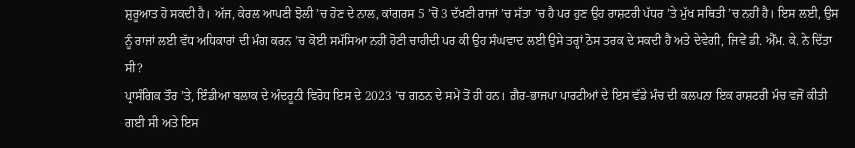ਸ਼ੁਰੂਆਤ ਹੋ ਸਕਦੀ ਹੈ। ਅੱਜ, ਕੇਰਲ ਆਪਣੀ ਝੋਲੀ ’ਚ ਹੋਣ ਦੇ ਨਾਲ, ਕਾਂਗਰਸ 5 ’ਚੋਂ 3 ਦੱਖਣੀ ਰਾਜਾਂ ’ਚ ਸੱਤਾ ’ਚ ਹੈ ਪਰ ਹੁਣ ਉਹ ਰਾਸ਼ਟਰੀ ਪੱਧਰ ’ਤੇ ਮੁੱਖ ਸਥਿਤੀ ’ਚ ਨਹੀਂ ਹੈ। ਇਸ ਲਈ, ਉਸ ਨੂੰ ਰਾਜਾਂ ਲਈ ਵੱਧ ਅਧਿਕਾਰਾਂ ਦੀ ਮੰਗ ਕਰਨ ’ਚ ਕੋਈ ਸਮੱਸਿਆ ਨਹੀਂ ਹੋਣੀ ਚਾਹੀਦੀ ਪਰ ਕੀ ਉਹ ਸੰਘਵਾਦ ਲਈ ਉਸੇ ਤਰ੍ਹਾਂ ਠੋਸ ਤਰਕ ਦੇ ਸਕਦੀ ਹੈ ਅਤੇ ਦੇਵੇਗੀ, ਜਿਵੇਂ ਡੀ. ਐੱਮ. ਕੇ. ਨੇ ਦਿੱਤਾ ਸੀ?
ਪ੍ਰਾਸੰਗਿਕ ਤੌਰ ’ਤੇ, ਇੰਡੀਆ ਬਲਾਕ ਦੇ ਅੰਦਰੂਨੀ ਵਿਰੋਧ ਇਸ ਦੇ 2023 ’ਚ ਗਠਨ ਦੇ ਸਮੇਂ ਤੋਂ ਹੀ ਹਨ। ਗ਼ੈਰ-ਭਾਜਪਾ ਪਾਰਟੀਆਂ ਦੇ ਇਸ ਵੱਡੇ ਮੰਚ ਦੀ ਕਲਪਨਾ ਇਕ ਰਾਸ਼ਟਰੀ ਮੰਚ ਵਜੋਂ ਕੀਤੀ ਗਈ ਸੀ ਅਤੇ ਇਸ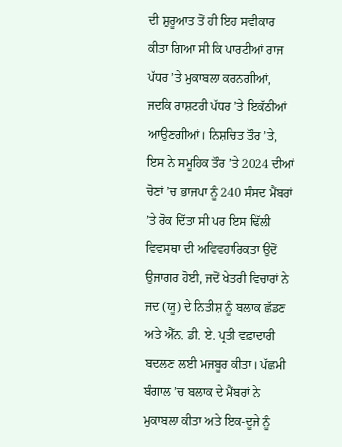ਦੀ ਸ਼ੁਰੂਆਤ ਤੋਂ ਹੀ ਇਹ ਸਵੀਕਾਰ ਕੀਤਾ ਗਿਆ ਸੀ ਕਿ ਪਾਰਟੀਆਂ ਰਾਜ ਪੱਧਰ ’ਤੇ ਮੁਕਾਬਲਾ ਕਰਨਗੀਆਂ, ਜਦਕਿ ਰਾਸ਼ਟਰੀ ਪੱਧਰ ’ਤੇ ਇਕੱਠੀਆਂ ਆਉਣਗੀਆਂ। ਨਿਸ਼ਚਿਤ ਤੌਰ ’ਤੇ, ਇਸ ਨੇ ਸਮੂਹਿਕ ਤੌਰ ’ਤੇ 2024 ਦੀਆਂ ਚੋਣਾਂ ’ਚ ਭਾਜਪਾ ਨੂੰ 240 ਸੰਸਦ ਮੈਂਬਰਾਂ ’ਤੇ ਰੋਕ ਦਿੱਤਾ ਸੀ ਪਰ ਇਸ ਢਿੱਲੀ ਵਿਵਸਥਾ ਦੀ ਅਵਿਵਹਾਰਿਕਤਾ ਉਦੋਂ ਉਜਾਗਰ ਹੋਈ, ਜਦੋਂ ਖੇਤਰੀ ਵਿਚਾਰਾਂ ਨੇ ਜਦ (ਯੂ) ਦੇ ਨਿਤੀਸ਼ ਨੂੰ ਬਲਾਕ ਛੱਡਣ ਅਤੇ ਐੱਨ. ਡੀ. ਏ. ਪ੍ਰਤੀ ਵਫ਼ਾਦਾਰੀ ਬਦਲਣ ਲਈ ਮਜਬੂਰ ਕੀਤਾ। ਪੱਛਮੀ ਬੰਗਾਲ ’ਚ ਬਲਾਕ ਦੇ ਮੈਂਬਰਾਂ ਨੇ ਮੁਕਾਬਲਾ ਕੀਤਾ ਅਤੇ ਇਕ-ਦੂਜੇ ਨੂੰ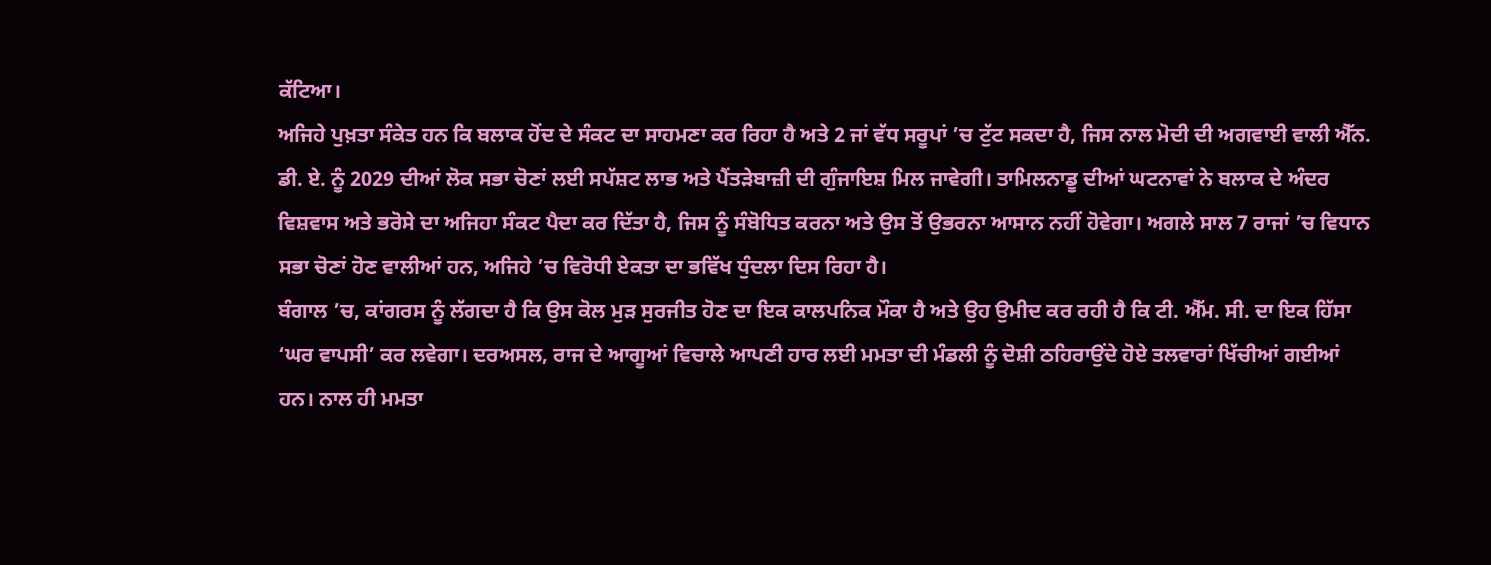ਕੱਟਿਆ।
ਅਜਿਹੇ ਪੁਖ਼ਤਾ ਸੰਕੇਤ ਹਨ ਕਿ ਬਲਾਕ ਹੋਂਦ ਦੇ ਸੰਕਟ ਦਾ ਸਾਹਮਣਾ ਕਰ ਰਿਹਾ ਹੈ ਅਤੇ 2 ਜਾਂ ਵੱਧ ਸਰੂਪਾਂ ’ਚ ਟੁੱਟ ਸਕਦਾ ਹੈ, ਜਿਸ ਨਾਲ ਮੋਦੀ ਦੀ ਅਗਵਾਈ ਵਾਲੀ ਐੱਨ. ਡੀ. ਏ. ਨੂੰ 2029 ਦੀਆਂ ਲੋਕ ਸਭਾ ਚੋਣਾਂ ਲਈ ਸਪੱਸ਼ਟ ਲਾਭ ਅਤੇ ਪੈਂਤੜੇਬਾਜ਼ੀ ਦੀ ਗੁੰਜਾਇਸ਼ ਮਿਲ ਜਾਵੇਗੀ। ਤਾਮਿਲਨਾਡੂ ਦੀਆਂ ਘਟਨਾਵਾਂ ਨੇ ਬਲਾਕ ਦੇ ਅੰਦਰ ਵਿਸ਼ਵਾਸ ਅਤੇ ਭਰੋਸੇ ਦਾ ਅਜਿਹਾ ਸੰਕਟ ਪੈਦਾ ਕਰ ਦਿੱਤਾ ਹੈ, ਜਿਸ ਨੂੰ ਸੰਬੋਧਿਤ ਕਰਨਾ ਅਤੇ ਉਸ ਤੋਂ ਉਭਰਨਾ ਆਸਾਨ ਨਹੀਂ ਹੋਵੇਗਾ। ਅਗਲੇ ਸਾਲ 7 ਰਾਜਾਂ ’ਚ ਵਿਧਾਨ ਸਭਾ ਚੋਣਾਂ ਹੋਣ ਵਾਲੀਆਂ ਹਨ, ਅਜਿਹੇ ’ਚ ਵਿਰੋਧੀ ਏਕਤਾ ਦਾ ਭਵਿੱਖ ਧੁੰਦਲਾ ਦਿਸ ਰਿਹਾ ਹੈ।
ਬੰਗਾਲ ’ਚ, ਕਾਂਗਰਸ ਨੂੰ ਲੱਗਦਾ ਹੈ ਕਿ ਉਸ ਕੋਲ ਮੁੜ ਸੁਰਜੀਤ ਹੋਣ ਦਾ ਇਕ ਕਾਲਪਨਿਕ ਮੌਕਾ ਹੈ ਅਤੇ ਉਹ ਉਮੀਦ ਕਰ ਰਹੀ ਹੈ ਕਿ ਟੀ. ਐੱਮ. ਸੀ. ਦਾ ਇਕ ਹਿੱਸਾ ‘ਘਰ ਵਾਪਸੀ’ ਕਰ ਲਵੇਗਾ। ਦਰਅਸਲ, ਰਾਜ ਦੇ ਆਗੂਆਂ ਵਿਚਾਲੇ ਆਪਣੀ ਹਾਰ ਲਈ ਮਮਤਾ ਦੀ ਮੰਡਲੀ ਨੂੰ ਦੋਸ਼ੀ ਠਹਿਰਾਉਂਦੇ ਹੋਏ ਤਲਵਾਰਾਂ ਖਿੱਚੀਆਂ ਗਈਆਂ ਹਨ। ਨਾਲ ਹੀ ਮਮਤਾ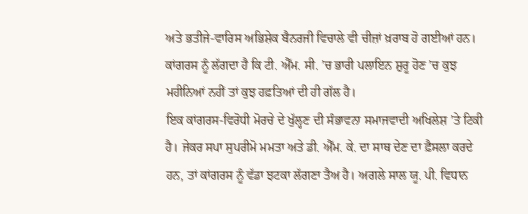ਅਤੇ ਭਤੀਜੇ-ਵਾਰਿਸ ਅਭਿਸ਼ੇਕ ਬੈਨਰਜੀ ਵਿਚਾਲੇ ਵੀ ਚੀਜ਼ਾਂ ਖ਼ਰਾਬ ਹੋ ਗਈਆਂ ਹਨ। ਕਾਂਗਰਸ ਨੂੰ ਲੱਗਦਾ ਹੈ ਕਿ ਟੀ. ਐੱਮ. ਸੀ. ’ਚ ਭਾਰੀ ਪਲਾਇਨ ਸ਼ੁਰੂ ਹੋਣ ’ਚ ਕੁਝ ਮਹੀਨਿਆਂ ਨਹੀਂ ਤਾਂ ਕੁਝ ਹਫ਼ਤਿਆਂ ਦੀ ਹੀ ਗੱਲ ਹੈ।
ਇਕ ਕਾਂਗਰਸ-ਵਿਰੋਧੀ ਮੋਰਚੇ ਦੇ ਖੁੱਲ੍ਹਣ ਦੀ ਸੰਭਾਵਨਾ ਸਮਾਜਵਾਦੀ ਅਖਿਲੇਸ਼ ’ਤੇ ਟਿਕੀ ਹੈ। ਜੇਕਰ ਸਪਾ ਸੁਪਰੀਮੋ ਮਮਤਾ ਅਤੇ ਡੀ. ਐੱਮ. ਕੇ. ਦਾ ਸਾਥ ਦੇਣ ਦਾ ਫ਼ੈਸਲਾ ਕਰਦੇ ਹਨ, ਤਾਂ ਕਾਂਗਰਸ ਨੂੰ ਵੱਡਾ ਝਟਕਾ ਲੱਗਣਾ ਤੈਅ ਹੈ। ਅਗਲੇ ਸਾਲ ਯੂ. ਪੀ. ਵਿਧਾਨ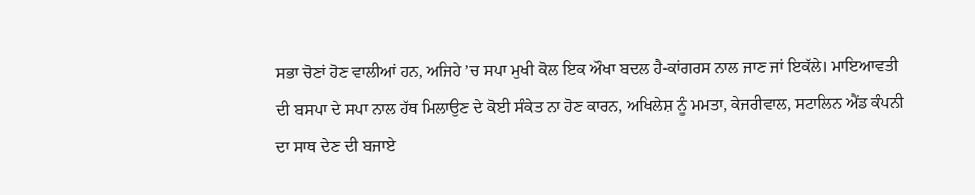ਸਭਾ ਚੋਣਾਂ ਹੋਣ ਵਾਲੀਆਂ ਹਨ, ਅਜਿਹੇ ’ਚ ਸਪਾ ਮੁਖੀ ਕੋਲ ਇਕ ਔਖਾ ਬਦਲ ਹੈ-ਕਾਂਗਰਸ ਨਾਲ ਜਾਣ ਜਾਂ ਇਕੱਲੇ। ਮਾਇਆਵਤੀ ਦੀ ਬਸਪਾ ਦੇ ਸਪਾ ਨਾਲ ਹੱਥ ਮਿਲਾਉਣ ਦੇ ਕੋਈ ਸੰਕੇਤ ਨਾ ਹੋਣ ਕਾਰਨ, ਅਖਿਲੇਸ਼ ਨੂੰ ਮਮਤਾ, ਕੇਜਰੀਵਾਲ, ਸਟਾਲਿਨ ਐਂਡ ਕੰਪਨੀ ਦਾ ਸਾਥ ਦੇਣ ਦੀ ਬਜਾਏ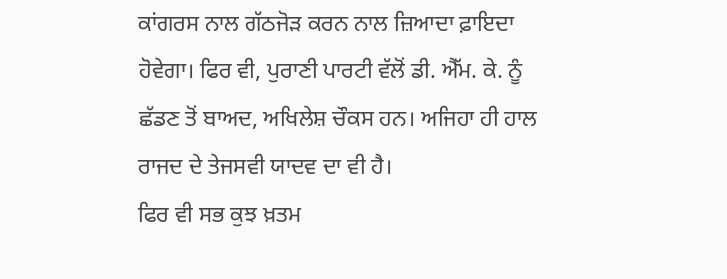ਕਾਂਗਰਸ ਨਾਲ ਗੱਠਜੋੜ ਕਰਨ ਨਾਲ ਜ਼ਿਆਦਾ ਫ਼ਾਇਦਾ ਹੋਵੇਗਾ। ਫਿਰ ਵੀ, ਪੁਰਾਣੀ ਪਾਰਟੀ ਵੱਲੋਂ ਡੀ. ਐੱਮ. ਕੇ. ਨੂੰ ਛੱਡਣ ਤੋਂ ਬਾਅਦ, ਅਖਿਲੇਸ਼ ਚੌਕਸ ਹਨ। ਅਜਿਹਾ ਹੀ ਹਾਲ ਰਾਜਦ ਦੇ ਤੇਜਸਵੀ ਯਾਦਵ ਦਾ ਵੀ ਹੈ।
ਫਿਰ ਵੀ ਸਭ ਕੁਝ ਖ਼ਤਮ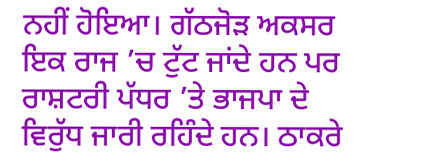ਨਹੀਂ ਹੋਇਆ। ਗੱਠਜੋੜ ਅਕਸਰ ਇਕ ਰਾਜ ’ਚ ਟੁੱਟ ਜਾਂਦੇ ਹਨ ਪਰ ਰਾਸ਼ਟਰੀ ਪੱਧਰ ’ਤੇ ਭਾਜਪਾ ਦੇ ਵਿਰੁੱਧ ਜਾਰੀ ਰਹਿੰਦੇ ਹਨ। ਠਾਕਰੇ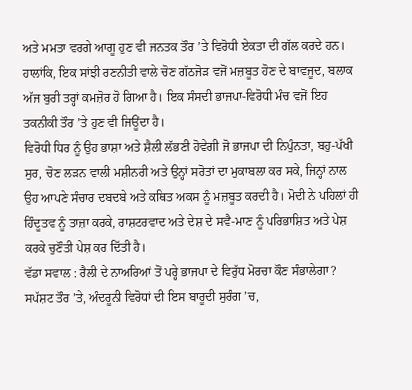ਅਤੇ ਮਮਤਾ ਵਰਗੇ ਆਗੂ ਹੁਣ ਵੀ ਜਨਤਕ ਤੌਰ ’ਤੇ ਵਿਰੋਧੀ ਏਕਤਾ ਦੀ ਗੱਲ ਕਰਦੇ ਹਨ। ਹਾਲਾਂਕਿ, ਇਕ ਸਾਂਝੀ ਰਣਨੀਤੀ ਵਾਲੇ ਚੋਣ ਗੱਠਜੋੜ ਵਜੋਂ ਮਜ਼ਬੂਤ ਹੋਣ ਦੇ ਬਾਵਜੂਦ, ਬਲਾਕ ਅੱਜ ਬੁਰੀ ਤਰ੍ਹਾਂ ਕਮਜ਼ੋਰ ਹੋ ਗਿਆ ਹੈ। ਇਕ ਸੰਸਦੀ ਭਾਜਪਾ-ਵਿਰੋਧੀ ਮੰਚ ਵਜੋਂ ਇਹ ਤਕਨੀਕੀ ਤੌਰ ’ਤੇ ਹੁਣ ਵੀ ਜਿਊਂਦਾ ਹੈ।
ਵਿਰੋਧੀ ਧਿਰ ਨੂੰ ਉਹ ਭਾਸ਼ਾ ਅਤੇ ਸ਼ੈਲੀ ਲੱਭਣੀ ਹੋਵੇਗੀ ਜੋ ਭਾਜਪਾ ਦੀ ਨਿਪੁੰਨਤਾ, ਬਹੁ-ਪੱਖੀ ਸੁਰ, ਚੋਣ ਲੜਨ ਵਾਲੀ ਮਸ਼ੀਨਰੀ ਅਤੇ ਉਨ੍ਹਾਂ ਸਰੋਤਾਂ ਦਾ ਮੁਕਾਬਲਾ ਕਰ ਸਕੇ, ਜਿਨ੍ਹਾਂ ਨਾਲ ਉਹ ਆਪਣੇ ਸੰਚਾਰ ਦਬਦਬੇ ਅਤੇ ਕਥਿਤ ਅਕਸ ਨੂੰ ਮਜ਼ਬੂਤ ਕਰਦੀ ਹੈ। ਮੋਦੀ ਨੇ ਪਹਿਲਾਂ ਹੀ ਹਿੰਦੂਤਵ ਨੂੰ ਤਾਜ਼ਾ ਕਰਕੇ, ਰਾਸ਼ਟਰਵਾਦ ਅਤੇ ਦੇਸ਼ ਦੇ ਸਵੈ-ਮਾਣ ਨੂੰ ਪਰਿਭਾਸ਼ਿਤ ਅਤੇ ਪੇਸ਼ ਕਰਕੇ ਚੁਣੌਤੀ ਪੇਸ਼ ਕਰ ਦਿੱਤੀ ਹੈ।
ਵੱਡਾ ਸਵਾਲ : ਰੈਲੀ ਦੇ ਨਾਅਰਿਆਂ ਤੋਂ ਪਰ੍ਹੇ ਭਾਜਪਾ ਦੇ ਵਿਰੁੱਧ ਮੋਰਚਾ ਕੌਣ ਸੰਭਾਲੇਗਾ? ਸਪੱਸ਼ਟ ਤੌਰ ’ਤੇ, ਅੰਦਰੂਨੀ ਵਿਰੋਧਾਂ ਦੀ ਇਸ ਬਾਰੂਦੀ ਸੁਰੰਗ ’ਚ,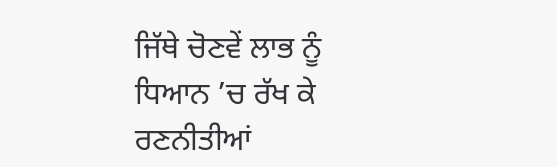ਜਿੱਥੇ ਚੋਣਵੇਂ ਲਾਭ ਨੂੰ ਧਿਆਨ ’ਚ ਰੱਖ ਕੇ ਰਣਨੀਤੀਆਂ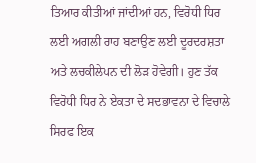ਤਿਆਰ ਕੀਤੀਆਂ ਜਾਂਦੀਆਂ ਹਨ, ਵਿਰੋਧੀ ਧਿਰ ਲਈ ਅਗਲੀ ਰਾਹ ਬਣਾਉਣ ਲਈ ਦੂਰਦਰਸ਼ਤਾ ਅਤੇ ਲਚਕੀਲੇਪਨ ਦੀ ਲੋੜ ਹੋਵੇਗੀ। ਹੁਣ ਤੱਕ ਵਿਰੋਧੀ ਧਿਰ ਨੇ ਏਕਤਾ ਦੇ ਸਦਭਾਵਨਾ ਦੇ ਵਿਚਾਲੇ ਸਿਰਫ ਇਕ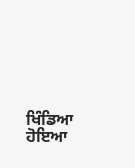ਖਿੰਡਿਆ ਹੋਇਆ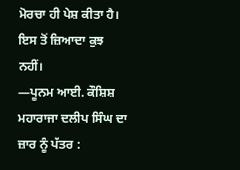ਮੋਰਚਾ ਹੀ ਪੇਸ਼ ਕੀਤਾ ਹੈ। ਇਸ ਤੋਂ ਜ਼ਿਆਦਾ ਕੁਝ ਨਹੀਂ।
—ਪੂਨਮ ਆਈ. ਕੌਸ਼ਿਸ਼
ਮਹਾਰਾਜਾ ਦਲੀਪ ਸਿੰਘ ਦਾ ਜ਼ਾਰ ਨੂੰ ਪੱਤਰ :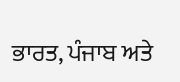ਭਾਰਤ, ਪੰਜਾਬ ਅਤੇ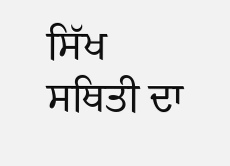ਸਿੱਖ ਸਥਿਤੀ ਦਾ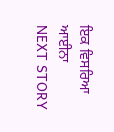ਇਕ ਵਿਸਰਿਆ ਆਈਨਾ
NEXT STORY